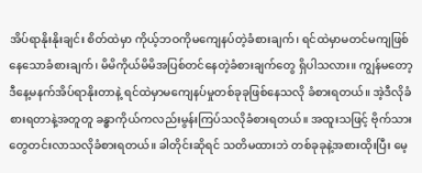အိပ်ရာနိုးနိုးချင်း စိတ်ထဲမှာ ကိုယ့်ဘဝကိုမကျေနပ်တဲ့ခံစားချက်၊ ရင်ထဲမှာမတင်မကျဖြစ်နေသောခံစားချက်၊ မိမိကိုယ်မိမိအပြစ်တင်နေတဲ့ခံစားချက်တွေ ရှိပါသလား။ ကျွန်မတော့ ဒီနေ့မနက်အိပ်ရာနိုးတာနဲ့ ရင်ထဲမှာမကျေနပ်မှုတစ်ခုခုဖြစ်နေသလို ခံစားရတယ်။ အဲ့ဒီလိုခံစားရတာနဲ့အတူတူ ခန္ဓာကိုယ်ကလည်းမွန်းကြပ်သလိုခံစားရတယ်။ အထူးသဖြင့် ဗိုက်သားတွေတင်းလာသလိုခံစားရတယ်။ ခါတိုင်းဆိုရင် သတိမထားဘဲ တစ်ခုခုနဲ့အစားထိုးပြီး မေ့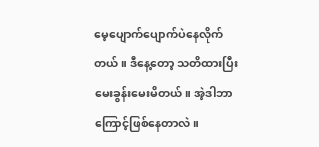မေ့ပျောက်ပျောက်ပဲနေလိုက်တယ်။ ဒီနေ့တော့ သတိထားပြီးမေးခွန်းမေးမိတယ်။ အဲ့ဒါဘာကြောင့်ဖြစ်နေတာလဲ။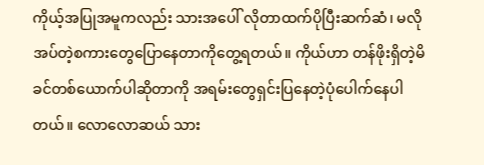ကိုယ့်အပြုအမူကလည်း သားအပေါ် လိုတာထက်ပိုပြီးဆက်ဆံ၊ မလိုအပ်တဲ့စကားတွေပြောနေတာကိုတွေ့ရတယ်။ ကိုယ်ဟာ တန်ဖိုးရှိတဲ့မိခင်တစ်ယောက်ပါဆိုတာကို အရမ်းတွေရှင်းပြနေတဲ့ပုံပေါက်နေပါတယ်။ လောလောဆယ် သား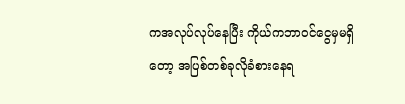ကအလုပ်လုပ်နေပြီး ကိုယ်ကဘာဝင်ငွေမှမရှိတော့ အပြစ်တစ်ခုလိုခံစားနေရ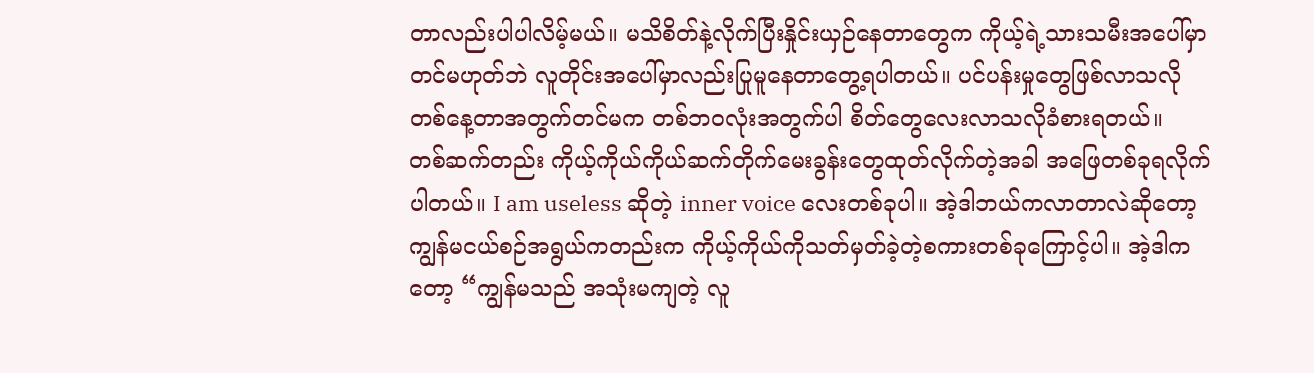တာလည်းပါပါလိမ့်မယ်။ မသိစိတ်နဲ့လိုက်ပြီးနှိုင်းယှဉ်နေတာတွေက ကိုယ့်ရဲ့သားသမီးအပေါ်မှာတင်မဟုတ်ဘဲ လူတိုင်းအပေါ်မှာလည်းပြုမူနေတာတွေ့ရပါတယ်။ ပင်ပန်းမှုတွေဖြစ်လာသလို တစ်နေ့တာအတွက်တင်မက တစ်ဘဝလုံးအတွက်ပါ စိတ်တွေလေးလာသလိုခံစားရတယ်။
တစ်ဆက်တည်း ကိုယ့်ကိုယ်ကိုယ်ဆက်တိုက်မေးခွန်းတွေထုတ်လိုက်တဲ့အခါ အဖြေတစ်ခုရလိုက်ပါတယ်။ I am useless ဆိုတဲ့ inner voice လေးတစ်ခုပါ။ အဲ့ဒါဘယ်ကလာတာလဲဆိုတော့ ကျွန်မငယ်စဉ်အရွယ်ကတည်းက ကိုယ့်ကိုယ်ကိုသတ်မှတ်ခဲ့တဲ့စကားတစ်ခုကြောင့်ပါ။ အဲ့ဒါကတော့ “ကျွန်မသည် အသုံးမကျတဲ့ လူ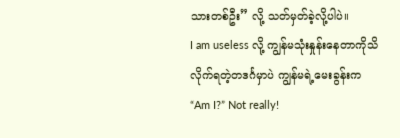သားတစ်ဦး” လို့ သတ်မှတ်ခဲ့လို့ပါပဲ။
I am useless လို့ ကျွန်မသုံးနှုန်းနေတာကိုသိလိုက်ရတဲ့တဒင်္ဂမှာပဲ ကျွန်မရဲ့မေးခွန်းက “Am I?” Not really!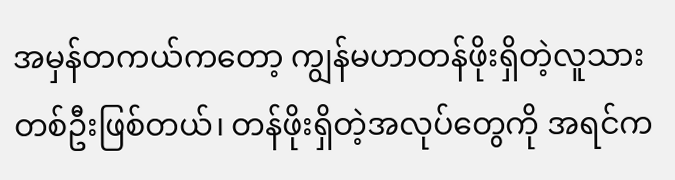အမှန်တကယ်ကတော့ ကျွန်မဟာတန်ဖိုးရှိတဲ့လူသားတစ်ဦးဖြစ်တယ်၊ တန်ဖိုးရှိတဲ့အလုပ်တွေကို အရင်က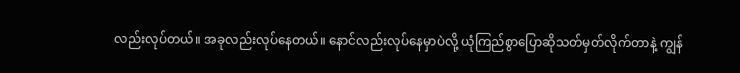လည်းလုပ်တယ်။ အခုလည်းလုပ်နေတယ်။ နောင်လည်းလုပ်နေမှာပဲလို့ ယုံကြည်စွာပြောဆိုသတ်မှတ်လိုက်တာနဲ့ ကျွန်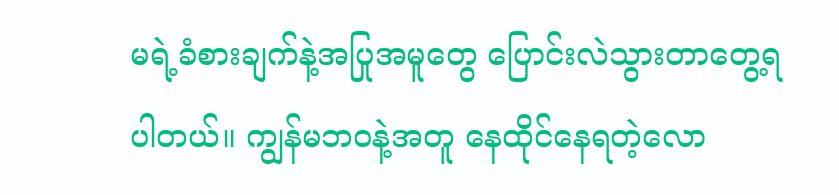မရဲ့ခံစားချက်နဲ့အပြုအမူတွေ ပြောင်းလဲသွားတာတွေ့ရပါတယ်။ ကျွန်မဘဝနဲ့အတူ နေထိုင်နေရတဲ့လော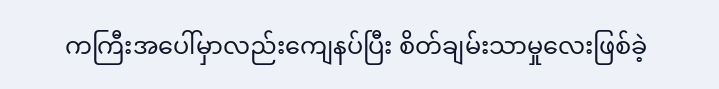ကကြီးအပေါ်မှာလည်းကျေနပ်ပြီး စိတ်ချမ်းသာမှုလေးဖြစ်ခဲ့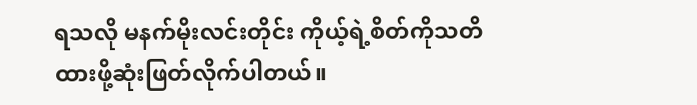ရသလို မနက်မိုးလင်းတိုင်း ကိုယ့်ရဲ့စိတ်ကိုသတိထားဖို့ဆုံးဖြတ်လိုက်ပါတယ်။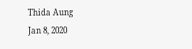Thida Aung
Jan 8, 2020